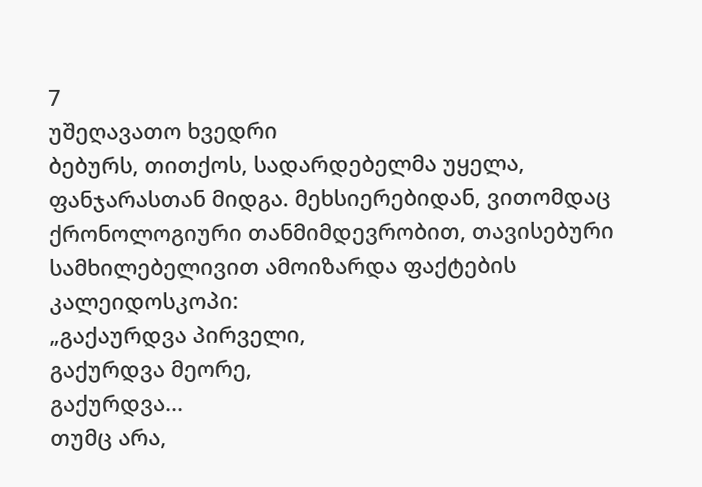7
უშეღავათო ხვედრი
ბებურს, თითქოს, სადარდებელმა უყელა, ფანჯარასთან მიდგა. მეხსიერებიდან, ვითომდაც ქრონოლოგიური თანმიმდევრობით, თავისებური სამხილებელივით ამოიზარდა ფაქტების კალეიდოსკოპი:
„გაქაურდვა პირველი,
გაქურდვა მეორე,
გაქურდვა...
თუმც არა,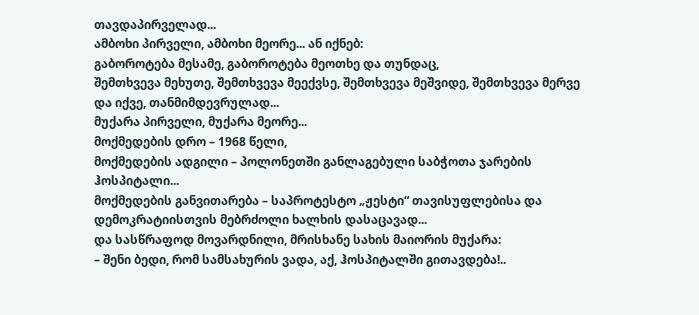თავდაპირველად...
ამბოხი პირველი, ამბოხი მეორე... ან იქნებ:
გაბოროტება მესამე, გაბოროტება მეოთხე და თუნდაც,
შემთხვევა მეხუთე, შემთხვევა მეექვსე, შემთხვევა მეშვიდე, შემთხვევა მერვე და იქვე, თანმიმდევრულად...
მუქარა პირველი, მუქარა მეორე...
მოქმედების დრო – 1968 წელი,
მოქმედების ადგილი – პოლონეთში განლაგებული საბჭოთა ჯარების ჰოსპიტალი...
მოქმედების განვითარება – საპროტესტო „ჟესტი“ თავისუფლებისა და დემოკრატიისთვის მებრძოლი ხალხის დასაცავად...
და სასწრაფოდ მოვარდნილი, მრისხანე სახის მაიორის მუქარა:
– შენი ბედი, რომ სამსახურის ვადა, აქ, ჰოსპიტალში გითავდება!..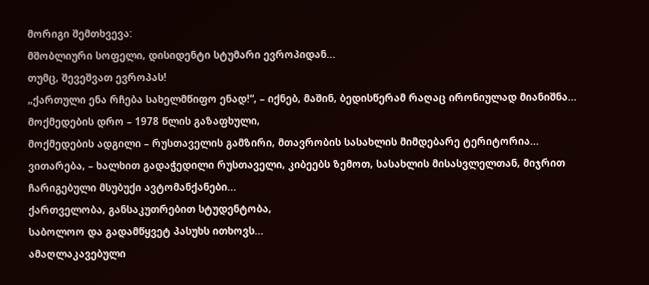მორიგი შემთხვევა:
მშობლიური სოფელი, დისიდენტი სტუმარი ევროპიდან...
თუმც, შევეშვათ ევროპას!
„ქართული ენა რჩება სახელმწიფო ენად!“, – იქნებ, მაშინ, ბედისწერამ რაღაც ირონიულად მიანიშნა...
მოქმედების დრო – 1978 წლის გაზაფხული,
მოქმედების ადგილი – რუსთაველის გამზირი, მთავრობის სასახლის მიმდებარე ტერიტორია...
ვითარება, – ხალხით გადაჭედილი რუსთაველი, კიბეებს ზემოთ, სასახლის მისასვლელთან, მიჯრით ჩარიგებული მსუბუქი ავტომანქანები...
ქართველობა, განსაკუთრებით სტუდენტობა,
საბოლოო და გადამწყვეტ პასუხს ითხოვს...
ამაღლაკავებული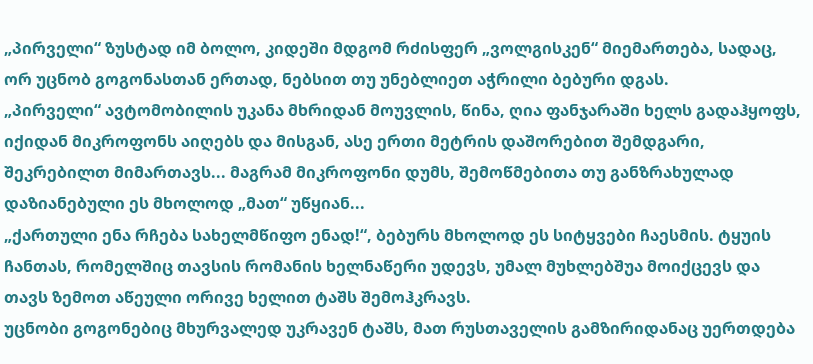„პირველი“ ზუსტად იმ ბოლო, კიდეში მდგომ რძისფერ „ვოლგისკენ“ მიემართება, სადაც, ორ უცნობ გოგონასთან ერთად, ნებსით თუ უნებლიეთ აჭრილი ბებური დგას.
„პირველი“ ავტომობილის უკანა მხრიდან მოუვლის, წინა, ღია ფანჯარაში ხელს გადაჰყოფს, იქიდან მიკროფონს აიღებს და მისგან, ასე ერთი მეტრის დაშორებით შემდგარი, შეკრებილთ მიმართავს... მაგრამ მიკროფონი დუმს, შემოწმებითა თუ განზრახულად დაზიანებული ეს მხოლოდ „მათ“ უწყიან...
„ქართული ენა რჩება სახელმწიფო ენად!“, ბებურს მხოლოდ ეს სიტყვები ჩაესმის. ტყუის ჩანთას, რომელშიც თავსის რომანის ხელნაწერი უდევს, უმალ მუხლებშუა მოიქცევს და თავს ზემოთ აწეული ორივე ხელით ტაშს შემოჰკრავს.
უცნობი გოგონებიც მხურვალედ უკრავენ ტაშს, მათ რუსთაველის გამზირიდანაც უერთდება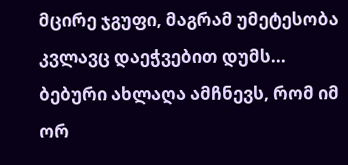მცირე ჯგუფი, მაგრამ უმეტესობა კვლავც დაეჭვებით დუმს...
ბებური ახლაღა ამჩნევს, რომ იმ ორ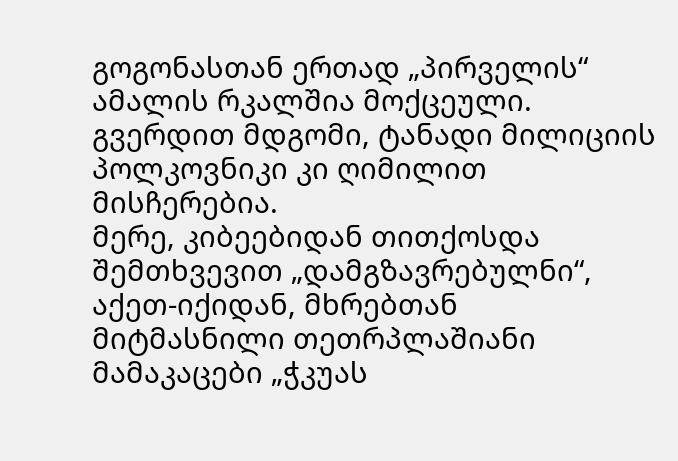გოგონასთან ერთად „პირველის“ ამალის რკალშია მოქცეული. გვერდით მდგომი, ტანადი მილიციის პოლკოვნიკი კი ღიმილით მისჩერებია.
მერე, კიბეებიდან თითქოსდა შემთხვევით „დამგზავრებულნი“, აქეთ-იქიდან, მხრებთან მიტმასნილი თეთრპლაშიანი მამაკაცები „ჭკუას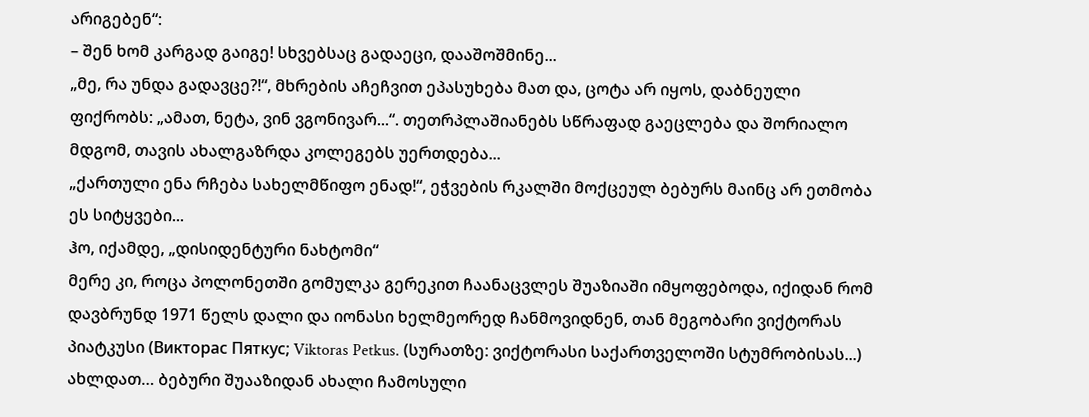არიგებენ“:
– შენ ხომ კარგად გაიგე! სხვებსაც გადაეცი, დააშოშმინე...
„მე, რა უნდა გადავცე?!“, მხრების აჩეჩვით ეპასუხება მათ და, ცოტა არ იყოს, დაბნეული ფიქრობს: „ამათ, ნეტა, ვინ ვგონივარ...“. თეთრპლაშიანებს სწრაფად გაეცლება და შორიალო მდგომ, თავის ახალგაზრდა კოლეგებს უერთდება...
„ქართული ენა რჩება სახელმწიფო ენად!“, ეჭვების რკალში მოქცეულ ბებურს მაინც არ ეთმობა ეს სიტყვები...
ჰო, იქამდე, „დისიდენტური ნახტომი“
მერე კი, როცა პოლონეთში გომულკა გერეკით ჩაანაცვლეს შუაზიაში იმყოფებოდა, იქიდან რომ დავბრუნდ 1971 წელს დალი და იონასი ხელმეორედ ჩანმოვიდნენ, თან მეგობარი ვიქტორას პიატკუსი (Викторас Пяткус; Viktoras Petkus. (სურათზე: ვიქტორასი საქართველოში სტუმრობისას...) ახლდათ… ბებური შუააზიდან ახალი ჩამოსული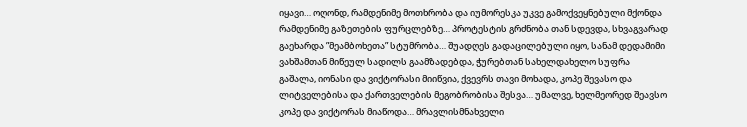იყავი… ოღონდ, რამდენიმე მოთხრობა და იუმორესკა უკვე გამოქვეყნებული მქონდა რამდენიმე გაზეთების ფურცლებზე… პროტესტის გრძნობა თან სდევდა, სხვაგვარად გაეხარდა ”მეამბოხეთა” სტუმრობა… შუადღეს გადაცილებული იყო, სანამ დედამიმი ვახშამთან მიწეულ სადილს გაამზადებდა, ჭურებთან სახელდახელო სუფრა გაშალა, იონასი და ვიქტორასი მიიწვია, ქვევრს თავი მოხადა, კოპე შევასო და ლიტველებისა და ქართველების მეგობრობისა შესვა… უმალვე, ხელმეორედ შეავსო კოპე და ვიქტორას მიაწოდა… მრავლისმნახველი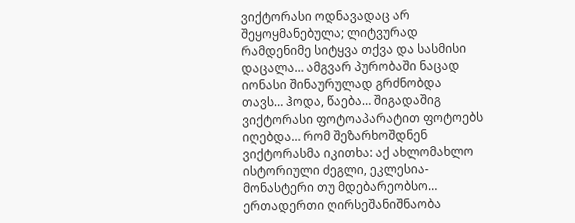ვიქტორასი ოდნავადაც არ შეყოყმანებულა; ლიტვურად რამდენიმე სიტყვა თქვა და სასმისი დაცალა… ამგვარ პურობაში ნაცად იონასი შინაურულად გრძნობდა თავს… ჰოდა, წაება… შიგადაშიგ ვიქტორასი ფოტოაპარატით ფოტოებს იღებდა… რომ შეზარხოშდნენ ვიქტორასმა იკითხა: აქ ახლომახლო ისტორიული ძეგლი, ეკლესია-მონასტერი თუ მდებარეობსო… ერთადერთი ღირსეშანიშნაობა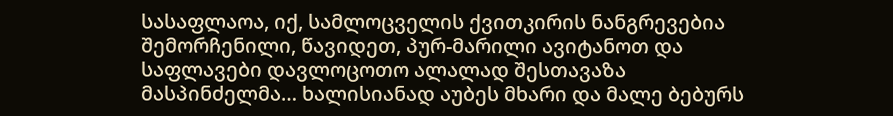სასაფლაოა, იქ, სამლოცველის ქვითკირის ნანგრევებია შემორჩენილი, წავიდეთ, პურ-მარილი ავიტანოთ და საფლავები დავლოცოთო ალალად შესთავაზა მასპინძელმა… ხალისიანად აუბეს მხარი და მალე ბებურს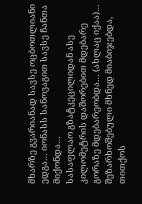მხარზე გვარიანად სავსე ოცბოთლიანი ედგა… იონასს სანოვაგით სავსე ჩანთა მიქონდა…
სასაფლაო გზატკეცილიდან ასე კილომეტრის დაშორებით მდებარე გორაზე მდებარეობდა… (ახლაც იქაა)… შეზარხოშებული მხნედ მიაბიჯებდა, თითქოს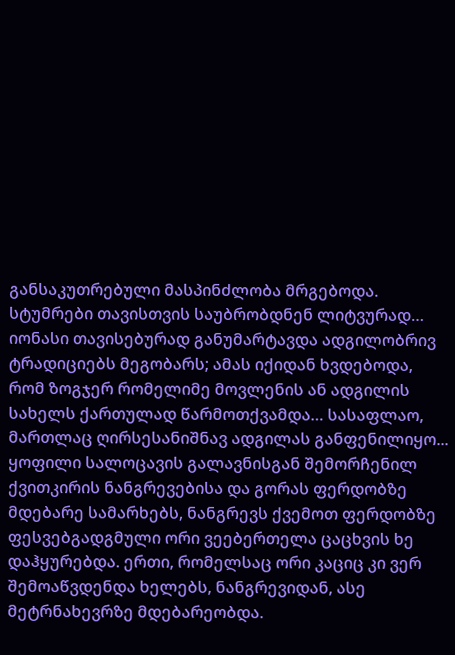განსაკუთრებული მასპინძლობა მრგებოდა. სტუმრები თავისთვის საუბრობდნენ ლიტვურად… იონასი თავისებურად განუმარტავდა ადგილობრივ ტრადიციებს მეგობარს; ამას იქიდან ხვდებოდა, რომ ზოგჯერ რომელიმე მოვლენის ან ადგილის სახელს ქართულად წარმოთქვამდა… სასაფლაო, მართლაც ღირსესანიშნავ ადგილას განფენილიყო... ყოფილი სალოცავის გალავნისგან შემორჩენილ ქვითკირის ნანგრევებისა და გორას ფერდობზე მდებარე სამარხებს, ნანგრევს ქვემოთ ფერდობზე ფესვებგადგმული ორი ვეებერთელა ცაცხვის ხე დაჰყურებდა. ერთი, რომელსაც ორი კაციც კი ვერ შემოაწვდენდა ხელებს, ნანგრევიდან, ასე მეტრნახევრზე მდებარეობდა.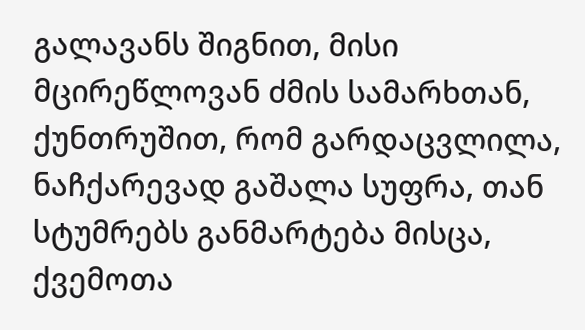გალავანს შიგნით, მისი მცირეწლოვან ძმის სამარხთან, ქუნთრუშით, რომ გარდაცვლილა, ნაჩქარევად გაშალა სუფრა, თან სტუმრებს განმარტება მისცა, ქვემოთა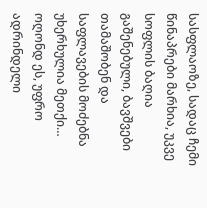სასფლაოზე, სადაც ჩემი წინაპრები მარხია, უკვე სოფლის ბაღია გაშენებული, ბავშვები თამაშობენ და საფლავების მოძებნა უხერხულია მეთქი… ოღონდ ეს, უფრო ადრინდელი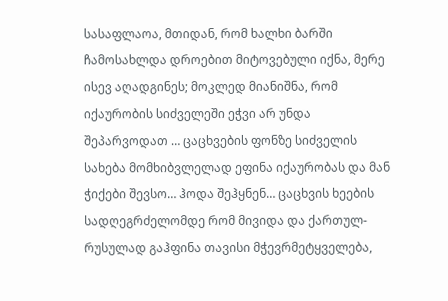სასაფლაოა, მთიდან, რომ ხალხი ბარში ჩამოსახლდა დროებით მიტოვებული იქნა, მერე ისევ აღადგინეს; მოკლედ მიანიშნა, რომ იქაურობის სიძველეში ეჭვი არ უნდა შეპარვოდათ … ცაცხვების ფონზე სიძველის სახება მომხიბვლელად ეფინა იქაურობას და მან ჭიქები შევსო… ჰოდა შეჰყნენ… ცაცხვის ხეების სადღეგრძელომდე რომ მივიდა და ქართულ-რუსულად გაჰფინა თავისი მჭევრმეტყველება,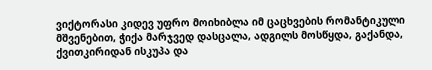ვიქტორასი კიდევ უფრო მოიხიბლა იმ ცაცხვების რომანტიკული მშვენებით, ჭიქა მარჯვედ დასცალა, ადგილს მოსწყდა, გაქანდა, ქვითკირიდან ისკუპა და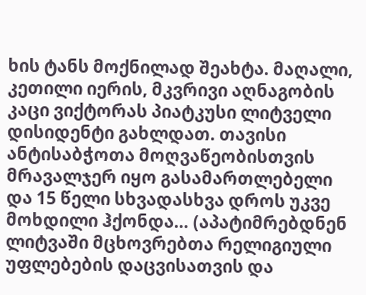ხის ტანს მოქნილად შეახტა. მაღალი, კეთილი იერის, მკვრივი აღნაგობის კაცი ვიქტორას პიატკუსი ლიტველი დისიდენტი გახლდათ. თავისი ანტისაბჭოთა მოღვაწეობისთვის მრავალჯერ იყო გასამართლებელი და 15 წელი სხვადასხვა დროს უკვე მოხდილი ჰქონდა… (აპატიმრებდნენ ლიტვაში მცხოვრებთა რელიგიული უფლებების დაცვისათვის და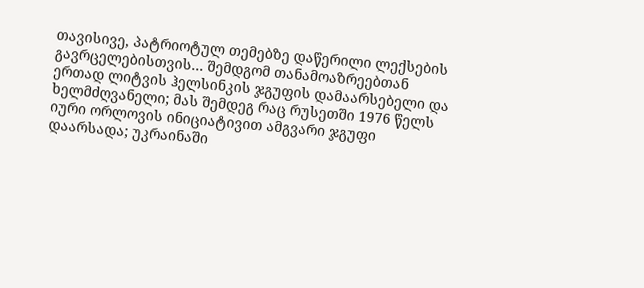თავისივე, პატრიოტულ თემებზე დაწერილი ლექსების გავრცელებისთვის… შემდგომ თანამოაზრეებთან ერთად ლიტვის ჰელსინკის ჯგუფის დამაარსებელი და ხელმძღვანელი; მას შემდეგ რაც რუსეთში 1976 წელს იური ორლოვის ინიციატივით ამგვარი ჯგუფი დაარსადა; უკრაინაში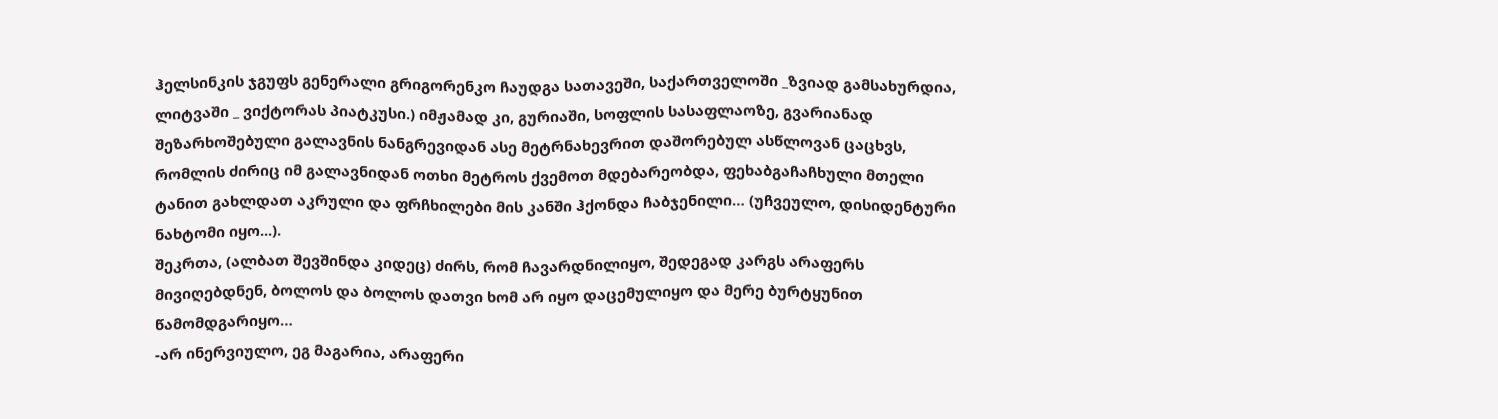ჰელსინკის ჯგუფს გენერალი გრიგორენკო ჩაუდგა სათავეში, საქართველოში _ზვიად გამსახურდია, ლიტვაში _ ვიქტორას პიატკუსი.) იმჟამად კი, გურიაში, სოფლის სასაფლაოზე, გვარიანად შეზარხოშებული გალავნის ნანგრევიდან ასე მეტრნახევრით დაშორებულ ასწლოვან ცაცხვს, რომლის ძირიც იმ გალავნიდან ოთხი მეტროს ქვემოთ მდებარეობდა, ფეხაბგაჩაჩხული მთელი ტანით გახლდათ აკრული და ფრჩხილები მის კანში ჰქონდა ჩაბჯენილი… (უჩვეულო, დისიდენტური ნახტომი იყო...).
შეკრთა, (ალბათ შევშინდა კიდეც) ძირს, რომ ჩავარდნილიყო, შედეგად კარგს არაფერს მივიღებდნენ, ბოლოს და ბოლოს დათვი ხომ არ იყო დაცემულიყო და მერე ბურტყუნით წამომდგარიყო…
-არ ინერვიულო, ეგ მაგარია, არაფერი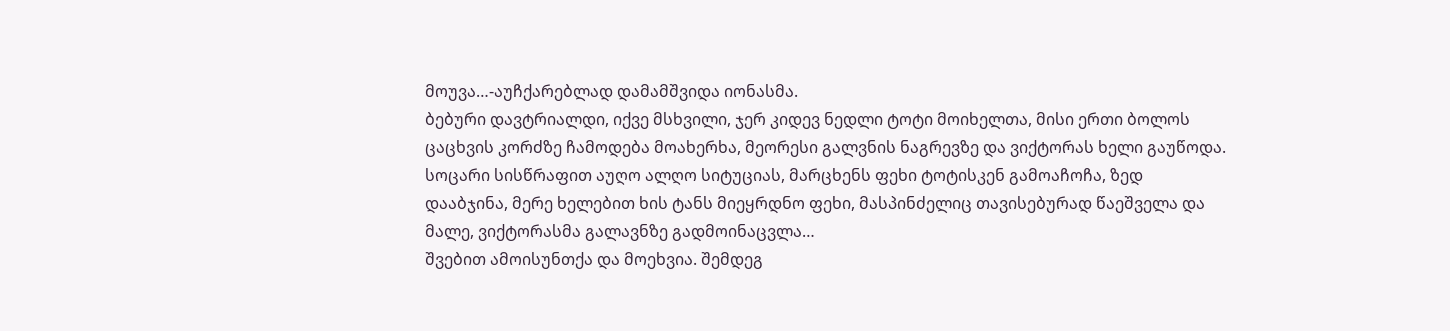მოუვა…-აუჩქარებლად დამამშვიდა იონასმა.
ბებური დავტრიალდი, იქვე მსხვილი, ჯერ კიდევ ნედლი ტოტი მოიხელთა, მისი ერთი ბოლოს ცაცხვის კორძზე ჩამოდება მოახერხა, მეორესი გალვნის ნაგრევზე და ვიქტორას ხელი გაუწოდა.
სოცარი სისწრაფით აუღო ალღო სიტუციას, მარცხენს ფეხი ტოტისკენ გამოაჩოჩა, ზედ დააბჯინა, მერე ხელებით ხის ტანს მიეყრდნო ფეხი, მასპინძელიც თავისებურად წაეშველა და მალე, ვიქტორასმა გალავნზე გადმოინაცვლა…
შვებით ამოისუნთქა და მოეხვია. შემდეგ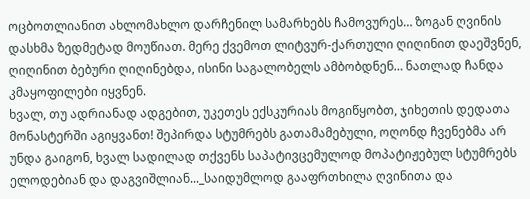ოცბოთლიანით ახლომახლო დარჩენილ სამარხებს ჩამოვურეს… ზოგან ღვინის დასხმა ზედმეტად მოუწიათ. მერე ქვემოთ ლიტვურ-ქართული ღიღინით დაეშვნენ, ღიღინით ბებური ღიღინებდა, ისინი საგალობელს ამბობდნენ… ნათლად ჩანდა კმაყოფილები იყვნენ.
ხვალ, თუ ადრიანად ადგებით, უკეთეს ექსკურიას მოგიწყობთ, ჯიხეთის დედათა მონასტერში აგიყვანთ! შეპირდა სტუმრებს გათამამებული, ოღონდ ჩვენებმა არ უნდა გაიგონ, ხვალ სადილად თქვენს საპატივცემულოდ მოპატიჟებულ სტუმრებს ელოდებიან და დაგვიშლიან..._საიდუმლოდ გააფრთხილა ღვინითა და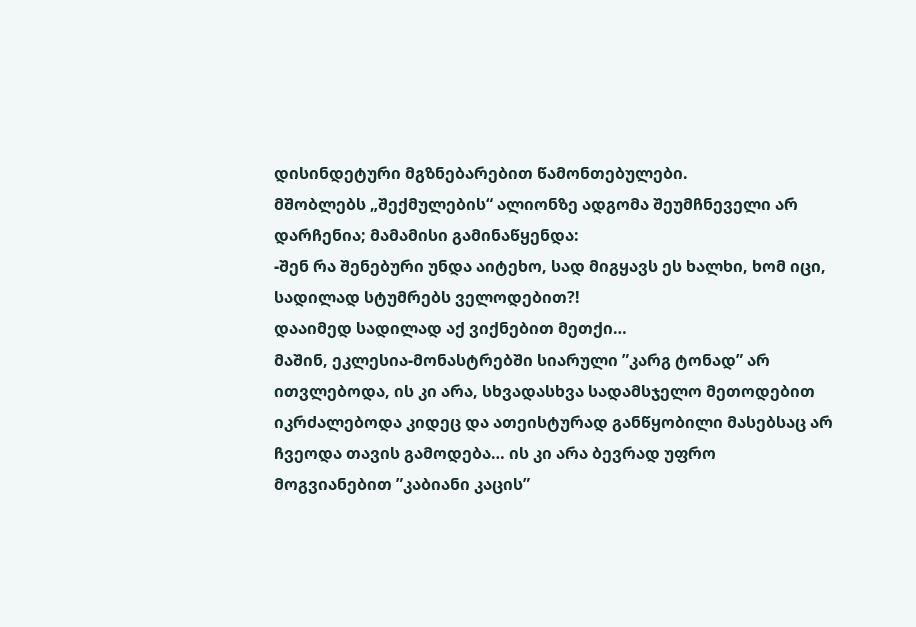დისინდეტური მგზნებარებით წამონთებულები.
მშობლებს „შექმულების“ ალიონზე ადგომა შეუმჩნეველი არ დარჩენია; მამამისი გამინაწყენდა:
-შენ რა შენებური უნდა აიტეხო, სად მიგყავს ეს ხალხი, ხომ იცი, სადილად სტუმრებს ველოდებით?!
დააიმედ სადილად აქ ვიქნებით მეთქი…
მაშინ, ეკლესია-მონასტრებში სიარული ”კარგ ტონად” არ ითვლებოდა, ის კი არა, სხვადასხვა სადამსჯელო მეთოდებით იკრძალებოდა კიდეც და ათეისტურად განწყობილი მასებსაც არ ჩვეოდა თავის გამოდება… ის კი არა ბევრად უფრო მოგვიანებით ”კაბიანი კაცის”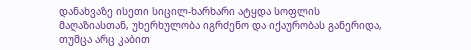დანახვაზე ისეთი სიცილ-ხარხარი ატყდა სოფლის მაღაზიასთან, უხერხულობა იგრძენო და იქაურობას განერიდა, თუმცა არც კაბით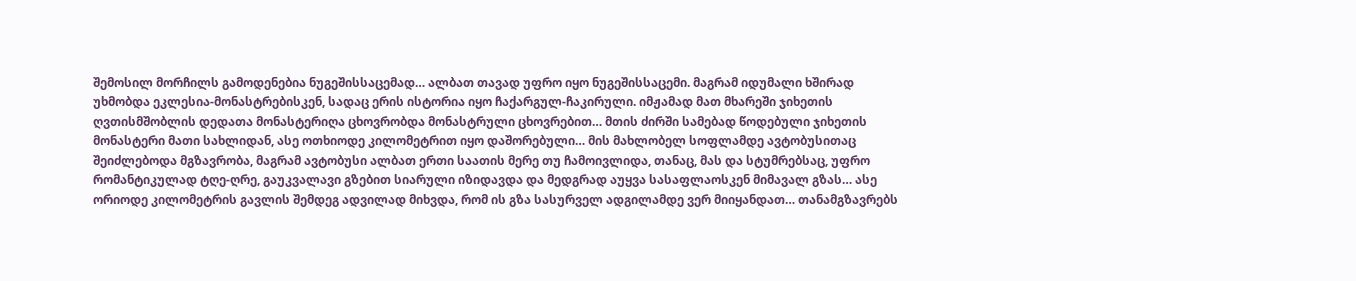შემოსილ მორჩილს გამოდენებია ნუგეშისსაცემად… ალბათ თავად უფრო იყო ნუგეშისსაცემი. მაგრამ იდუმალი ხშირად უხმობდა ეკლესია-მონასტრებისკენ, სადაც ერის ისტორია იყო ჩაქარგულ-ჩაკირული. იმჟამად მათ მხარეში ჯიხეთის ღვთისმშობლის დედათა მონასტერიღა ცხოვრობდა მონასტრული ცხოვრებით… მთის ძირში სამებად წოდებული ჯიხეთის მონასტერი მათი სახლიდან, ასე ოთხიოდე კილომეტრით იყო დაშორებული… მის მახლობელ სოფლამდე ავტობუსითაც შეიძლებოდა მგზავრობა, მაგრამ ავტობუსი ალბათ ერთი საათის მერე თუ ჩამოივლიდა, თანაც, მას და სტუმრებსაც, უფრო რომანტიკულად ტღე-ღრე, გაუკვალავი გზებით სიარული იზიდავდა და მედგრად აუყვა სასაფლაოსკენ მიმავალ გზას… ასე ორიოდე კილომეტრის გავლის შემდეგ ადვილად მიხვდა, რომ ის გზა სასურველ ადგილამდე ვერ მიიყანდათ… თანამგზავრებს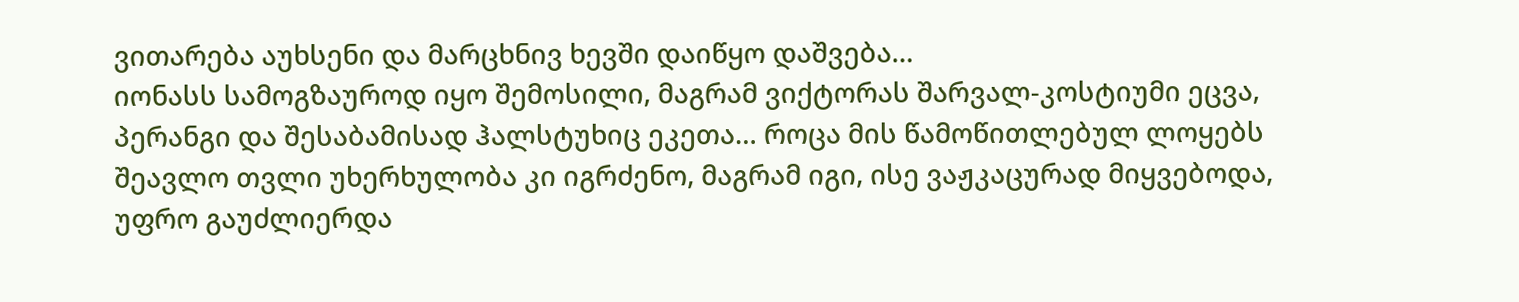ვითარება აუხსენი და მარცხნივ ხევში დაიწყო დაშვება…
იონასს სამოგზაუროდ იყო შემოსილი, მაგრამ ვიქტორას შარვალ-კოსტიუმი ეცვა, პერანგი და შესაბამისად ჰალსტუხიც ეკეთა… როცა მის წამოწითლებულ ლოყებს შეავლო თვლი უხერხულობა კი იგრძენო, მაგრამ იგი, ისე ვაჟკაცურად მიყვებოდა, უფრო გაუძლიერდა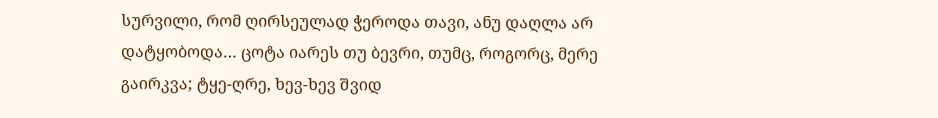სურვილი, რომ ღირსეულად ჭეროდა თავი, ანუ დაღლა არ დატყობოდა… ცოტა იარეს თუ ბევრი, თუმც, როგორც, მერე გაირკვა; ტყე-ღრე, ხევ-ხევ შვიდ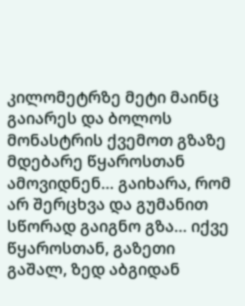კილომეტრზე მეტი მაინც გაიარეს და ბოლოს მონასტრის ქვემოთ გზაზე მდებარე წყაროსთან ამოვიდნენ… გაიხარა, რომ არ შერცხვა და გუმანით სწორად გაიგნო გზა… იქვე წყაროსთან, გაზეთი გაშალ, ზედ აბგიდან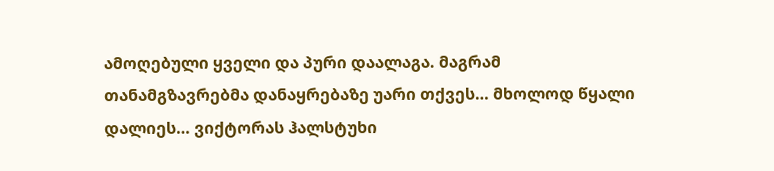ამოღებული ყველი და პური დაალაგა. მაგრამ თანამგზავრებმა დანაყრებაზე უარი თქვეს… მხოლოდ წყალი დალიეს… ვიქტორას ჰალსტუხი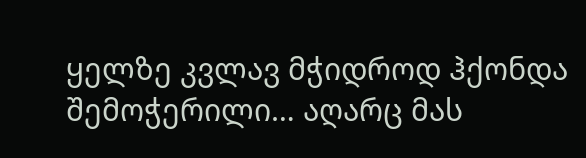ყელზე კვლავ მჭიდროდ ჰქონდა შემოჭერილი… აღარც მას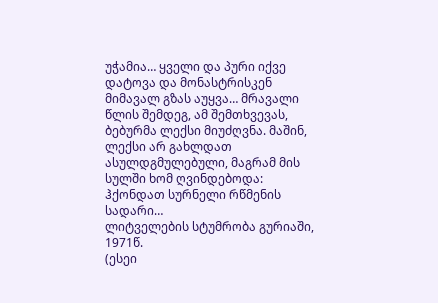უჭამია… ყველი და პური იქვე დატოვა და მონასტრისკენ მიმავალ გზას აუყვა… მრავალი წლის შემდეგ, ამ შემთხვევას, ბებურმა ლექსი მიუძღვნა. მაშინ, ლექსი არ გახლდათ ასულდგმულებული, მაგრამ მის სულში ხომ ღვინდებოდა:
ჰქონდათ სურნელი რწმენის სადარი…
ლიტველების სტუმრობა გურიაში, 1971წ.
(ესეი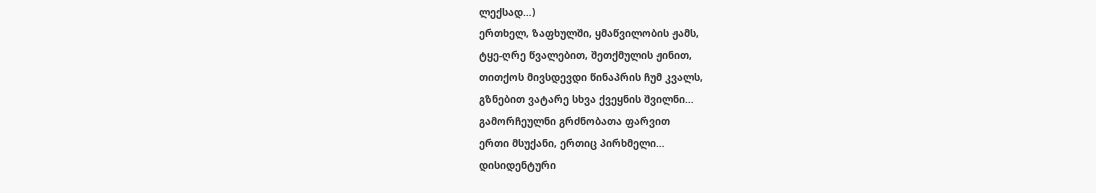ლექსად…)
ერთხელ, ზაფხულში, ყმაწვილობის ჟამს,
ტყე-ღრე წვალებით, შეთქმულის ჟინით,
თითქოს მივსდევდი წინაპრის ჩუმ კვალს,
გზნებით ვატარე სხვა ქვეყნის შვილნი…
გამორჩეულნი გრძნობათა ფარვით
ერთი მსუქანი, ერთიც პირხმელი…
დისიდენტური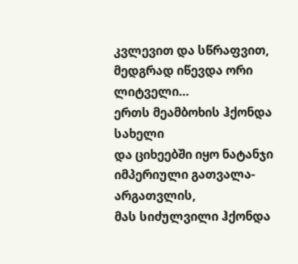კვლევით და სწრაფვით,
მედგრად იწევდა ორი ლიტველი…
ერთს მეამბოხის ჰქონდა სახელი
და ციხეებში იყო ნატანჯი
იმპერიული გათვალა-არგათვლის,
მას სიძულვილი ჰქონდა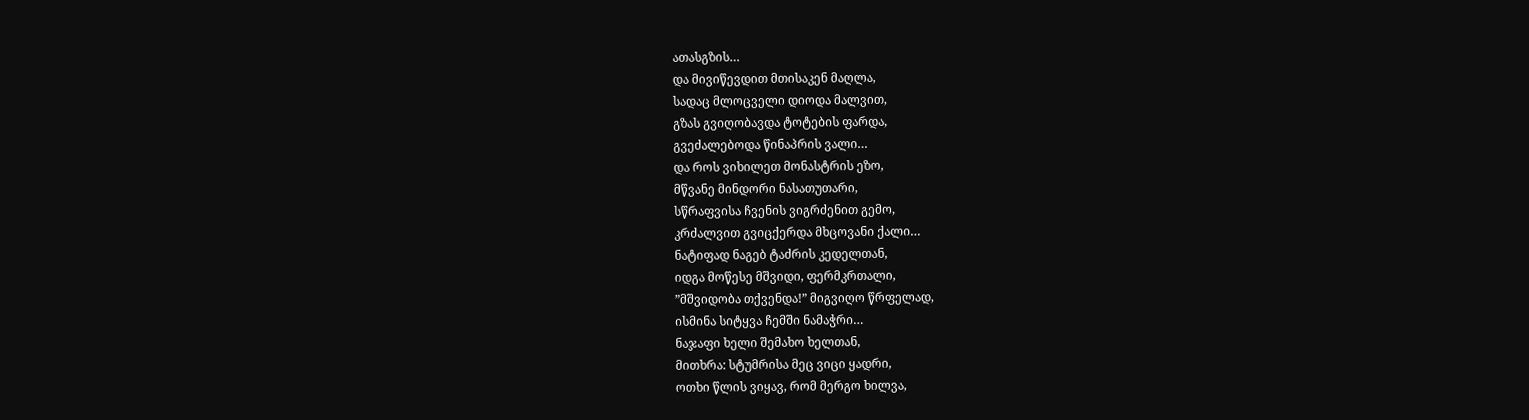ათასგზის…
და მივიწევდით მთისაკენ მაღლა,
სადაც მლოცველი დიოდა მალვით,
გზას გვიღობავდა ტოტების ფარდა,
გვეძალებოდა წინაპრის ვალი…
და როს ვიხილეთ მონასტრის ეზო,
მწვანე მინდორი ნასათუთარი,
სწრაფვისა ჩვენის ვიგრძენით გემო,
კრძალვით გვიცქერდა მხცოვანი ქალი…
ნატიფად ნაგებ ტაძრის კედელთან,
იდგა მოწესე მშვიდი, ფერმკრთალი,
”მშვიდობა თქვენდა!” მიგვიღო წრფელად,
ისმინა სიტყვა ჩემში ნამაჭრი…
ნაჯაფი ხელი შემახო ხელთან,
მითხრა: სტუმრისა მეც ვიცი ყადრი,
ოთხი წლის ვიყავ, რომ მერგო ხილვა,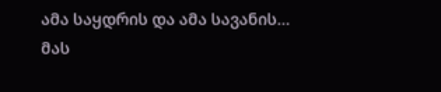ამა საყდრის და ამა სავანის…
მას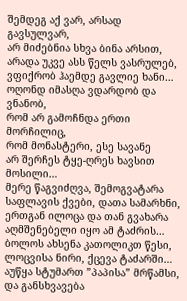შემდეგ აქ ვარ, არსად გავსულვარ,
არ მიძებნია სხვა ბინა არსით,
არადა უკვე ასს წელს ვასრულებ,
ვფიქრობ ჰაემდე გავლიე ხანი…
ოღონდ იმასღა ვდარდობ და ვნანობ,
რომ არ გამოჩნდა ერთი მორჩილიც,
რომ მონასტერი, ესე სავანე
არ შერჩეს ტყე-ღრეს ხავსით მოსილი…
მერე წაგვიძღვა, შემოგვატარა
საფლავის ქვები, დათა სამარხნი,
ერთგან ილოცა და თან გვახარა
აღმშენებელი იყო ამ ტაძრის…
ბოლოს ახსენა კათოლიკთ წესი,
ლოცვისა ნირი, ქცევა ტაძარში…
აუწყა სტუმართ ”პაპისა” მრწამსი,
და განსხვავება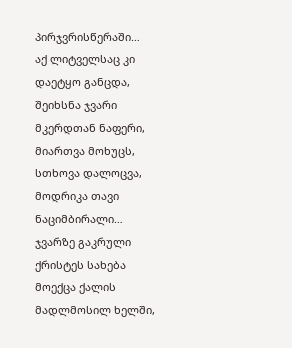პირჯვრისწერაში…
აქ ლიტველსაც კი დაეტყო განცდა,
შეიხსნა ჯვარი მკერდთან ნაფერი,
მიართვა მოხუცს, სთხოვა დალოცვა,
მოდრიკა თავი ნაციმბირალი…
ჯვარზე გაკრული ქრისტეს სახება
მოექცა ქალის მადლმოსილ ხელში,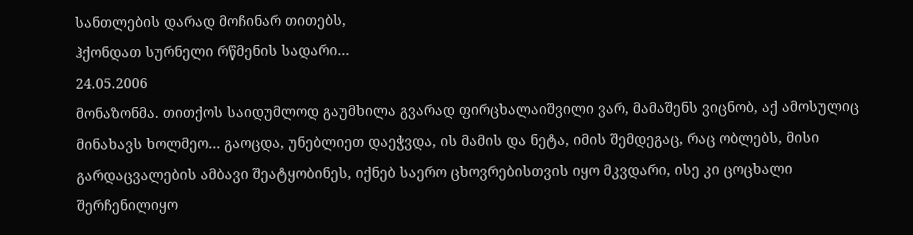სანთლების დარად მოჩინარ თითებს,
ჰქონდათ სურნელი რწმენის სადარი…
24.05.2006
მონაზონმა. თითქოს საიდუმლოდ გაუმხილა გვარად ფირცხალაიშვილი ვარ, მამაშენს ვიცნობ, აქ ამოსულიც მინახავს ხოლმეო… გაოცდა, უნებლიეთ დაეჭვდა, ის მამის და ნეტა, იმის შემდეგაც, რაც ობლებს, მისი გარდაცვალების ამბავი შეატყობინეს, იქნებ საერო ცხოვრებისთვის იყო მკვდარი, ისე კი ცოცხალი შერჩენილიყო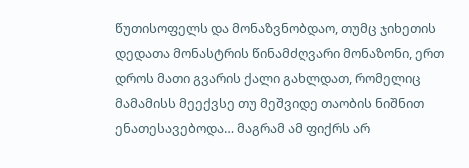წუთისოფელს და მონაზვნობდაო, თუმც ჯიხეთის დედათა მონასტრის წინამძღვარი მონაზონი, ერთ დროს მათი გვარის ქალი გახლდათ, რომელიც მამამისს მეექვსე თუ მეშვიდე თაობის ნიშნით ენათესავებოდა… მაგრამ ამ ფიქრს არ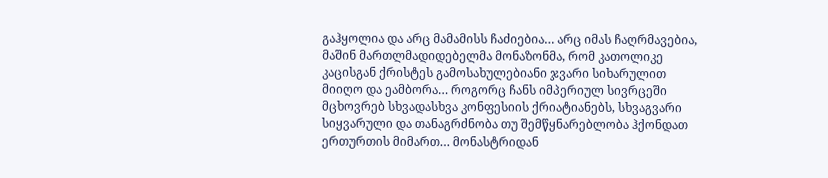გაჰყოლია და არც მამამისს ჩაძიებია… არც იმას ჩაღრმავებია, მაშინ მართლმადიდებელმა მონაზონმა, რომ კათოლიკე კაცისგან ქრისტეს გამოსახულებიანი ჯვარი სიხარულით მიიღო და ეამბორა… როგორც ჩანს იმპერიულ სივრცეში მცხოვრებ სხვადასხვა კონფესიის ქრიატიანებს, სხვაგვარი სიყვარული და თანაგრძნობა თუ შემწყნარებლობა ჰქონდათ ერთურთის მიმართ… მონასტრიდან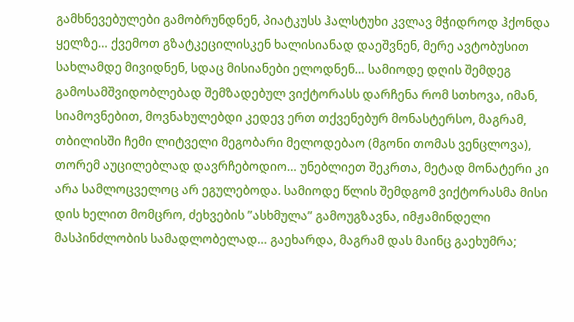გამხნევებულები გამობრუნდნენ, პიატკუსს ჰალსტუხი კვლავ მჭიდროდ ჰქონდა ყელზე… ქვემოთ გზატკეცილისკენ ხალისიანად დაეშვნენ, მერე ავტობუსით სახლამდე მივიდნენ, სდაც მისიანები ელოდნენ… სამიოდე დღის შემდეგ გამოსამშვიდობლებად შემზადებულ ვიქტორასს დარჩენა რომ სთხოვა, იმან, სიამოვნებით, მოვნახულებდი კედევ ერთ თქვენებურ მონასტერსო, მაგრამ, თბილისში ჩემი ლიტველი მეგობარი მელოდებაო (მგონი თომას ვენცლოვა), თორემ აუცილებლად დავრჩებოდიო… უნებლიეთ შეკრთა, მეტად მონატერი კი არა სამლოცველოც არ ეგულებოდა. სამიოდე წლის შემდგომ ვიქტორასმა მისი დის ხელით მომცრო, ძეხვების ”ასხმულა” გამოუგზავნა, იმჟამინდელი მასპინძლობის სამადლობელად… გაეხარდა, მაგრამ დას მაინც გაეხუმრა;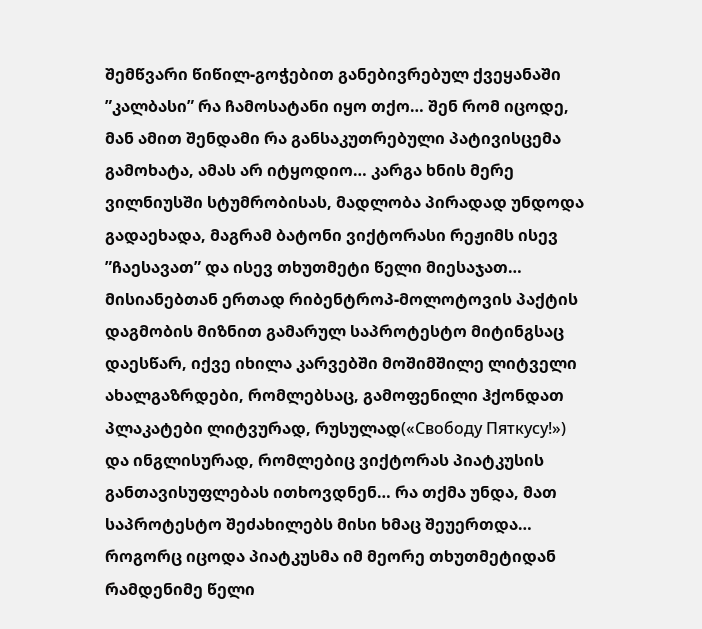შემწვარი წიწილ-გოჭებით განებივრებულ ქვეყანაში ”კალბასი” რა ჩამოსატანი იყო თქო… შენ რომ იცოდე, მან ამით შენდამი რა განსაკუთრებული პატივისცემა გამოხატა, ამას არ იტყოდიო… კარგა ხნის მერე ვილნიუსში სტუმრობისას, მადლობა პირადად უნდოდა გადაეხადა, მაგრამ ბატონი ვიქტორასი რეჟიმს ისევ ”ჩაესავათ” და ისევ თხუთმეტი წელი მიესაჯათ… მისიანებთან ერთად რიბენტროპ-მოლოტოვის პაქტის დაგმობის მიზნით გამარულ საპროტესტო მიტინგსაც დაესწარ, იქვე იხილა კარვებში მოშიმშილე ლიტველი ახალგაზრდები, რომლებსაც, გამოფენილი ჰქონდათ პლაკატები ლიტვურად, რუსულად(«Свободу Пяткусу!») და ინგლისურად, რომლებიც ვიქტორას პიატკუსის განთავისუფლებას ითხოვდნენ… რა თქმა უნდა, მათ საპროტესტო შეძახილებს მისი ხმაც შეუერთდა… როგორც იცოდა პიატკუსმა იმ მეორე თხუთმეტიდან რამდენიმე წელი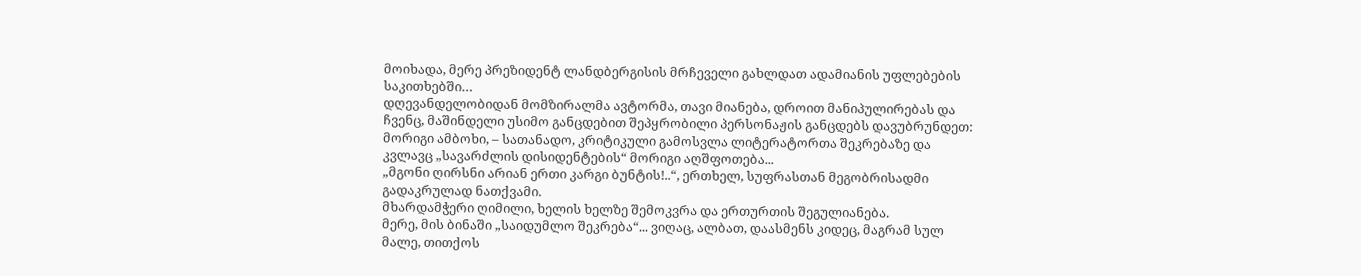მოიხადა, მერე პრეზიდენტ ლანდბერგისის მრჩეველი გახლდათ ადამიანის უფლებების საკითხებში…
დღევანდელობიდან მომზირალმა ავტორმა, თავი მიანება, დროით მანიპულირებას და ჩვენც, მაშინდელი უსიმო განცდებით შეპყრობილი პერსონაჟის განცდებს დავუბრუნდეთ:
მორიგი ამბოხი, – სათანადო, კრიტიკული გამოსვლა ლიტერატორთა შეკრებაზე და კვლავც „სავარძლის დისიდენტების“ მორიგი აღშფოთება...
„მგონი ღირსნი არიან ერთი კარგი ბუნტის!..“, ერთხელ, სუფრასთან მეგობრისადმი გადაკრულად ნათქვამი.
მხარდამჭერი ღიმილი, ხელის ხელზე შემოკვრა და ერთურთის შეგულიანება.
მერე, მის ბინაში „საიდუმლო შეკრება“... ვიღაც, ალბათ, დაასმენს კიდეც, მაგრამ სულ მალე, თითქოს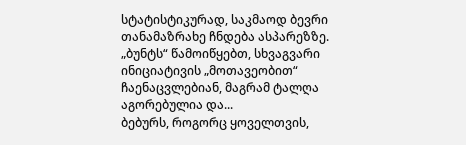სტატისტიკურად, საკმაოდ ბევრი თანამაზრახე ჩნდება ასპარეზზე.
„ბუნტს“ წამოიწყებთ, სხვაგვარი ინიციატივის „მოთავეობით“ ჩაენაცვლებიან, მაგრამ ტალღა აგორებულია და...
ბებურს, როგორც ყოველთვის,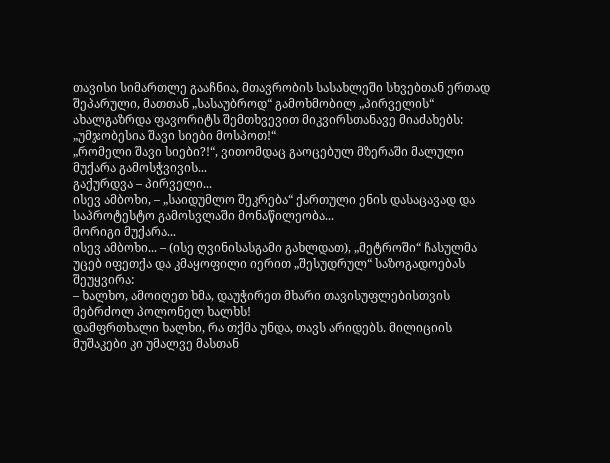თავისი სიმართლე გააჩნია, მთავრობის სასახლეში სხვებთან ერთად შეპარული, მათთან „სასაუბროდ“ გამოხმობილ „პირველის“ ახალგაზრდა ფავორიტს შემთხვევით მიკვირსთანავე მიაძახებს:
„უმჯობესია შავი სიები მოსპოთ!“
„რომელი შავი სიები?!“, ვითომდაც გაოცებულ მზერაში მალული მუქარა გამოსჭვივის...
გაქურდვა – პირველი...
ისევ ამბოხი, – „საიდუმლო შეკრება“ ქართული ენის დასაცავად და საპროტესტო გამოსვლაში მონაწილეობა...
მორიგი მუქარა...
ისევ ამბოხი... – (ისე ღვინისასგამი გახლდათ), „მეტროში“ ჩასულმა უცებ იფეთქა და კმაყოფილი იერით „შესუდრულ“ საზოგადოებას შეუყვირა:
– ხალხო, ამოიღეთ ხმა, დაუჭირეთ მხარი თავისუფლებისთვის მებრძოლ პოლონელ ხალხს!
დამფრთხალი ხალხი, რა თქმა უნდა, თავს არიდებს. მილიციის მუშაკები კი უმალვე მასთან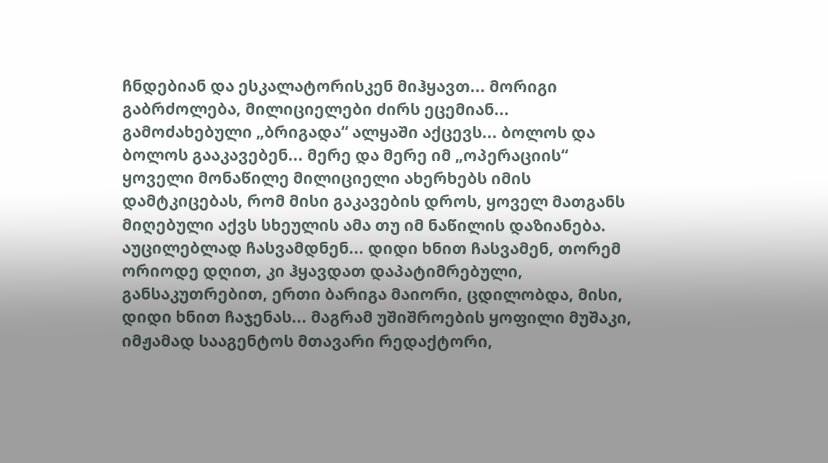ჩნდებიან და ესკალატორისკენ მიჰყავთ... მორიგი გაბრძოლება, მილიციელები ძირს ეცემიან... გამოძახებული „ბრიგადა“ ალყაში აქცევს... ბოლოს და ბოლოს გააკავებენ... მერე და მერე იმ „ოპერაციის“ ყოველი მონაწილე მილიციელი ახერხებს იმის დამტკიცებას, რომ მისი გაკავების დროს, ყოველ მათგანს მიღებული აქვს სხეულის ამა თუ იმ ნაწილის დაზიანება.
აუცილებლად ჩასვამდნენ... დიდი ხნით ჩასვამენ, თორემ ორიოდე დღით, კი ჰყავდათ დაპატიმრებული, განსაკუთრებით, ერთი ბარიგა მაიორი, ცდილობდა, მისი, დიდი ხნით ჩაჯენას... მაგრამ უშიშროების ყოფილი მუშაკი, იმჟამად სააგენტოს მთავარი რედაქტორი,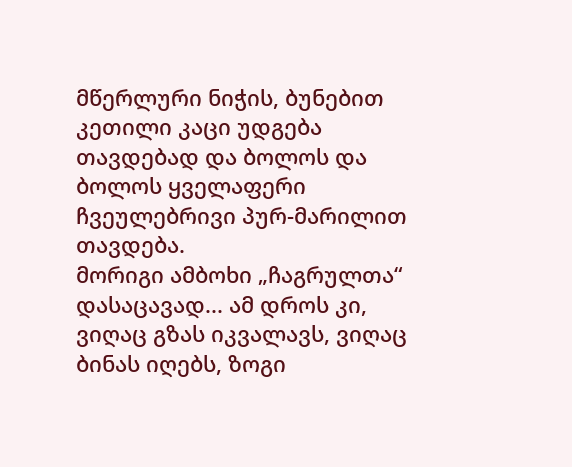მწერლური ნიჭის, ბუნებით კეთილი კაცი უდგება თავდებად და ბოლოს და ბოლოს ყველაფერი ჩვეულებრივი პურ-მარილით თავდება.
მორიგი ამბოხი „ჩაგრულთა“ დასაცავად... ამ დროს კი, ვიღაც გზას იკვალავს, ვიღაც ბინას იღებს, ზოგი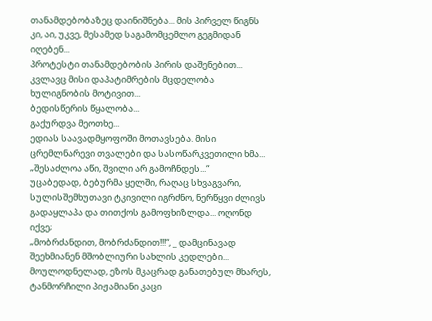თანამდებობაზეც დაინიშნება... მის პირველ წიგნს კი, აი, უკვე, მესამედ საგამომცემლო გეგმიდან იღებენ...
პროტესტი თანამდებობის პირის დაშენებით... კვლავც მისი დაპატიმრების მცდელობა ხულიგნობის მოტივით...
ბედისწერის წყალობა...
გაქურდვა მეოთხე...
ედიას საავადმყოფოში მოთავსება. მისი ცრემლნარევი თვალები და სასოწარკვეთილი ხმა...
„შესაძლოა აწი, შვილი არ გამოჩნდეს...“
უცაბედად, ბებურმა ყელში, რაღაც სხვაგვარი, სულისშემხუთავი ტკივილი იგრძნო, ნერწყვი ძლივს გადაყლაპა და თითქოს გამოფხიზლდა... ოღონდ იქვე;
„მობრძანდით, მობრძანდით!!!“, _ დამცინავად შეეხმიანენ მშობლიური სახლის კედლები...
მოულოდნელად, ეზოს მკაცრად განათებულ მხარეს, ტანმორჩილი პიჟამიანი კაცი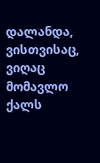დალანდა, ვისთვისაც, ვიღაც მომავლო ქალს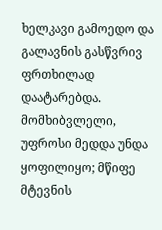ხელკავი გამოედო და გალავნის გასწვრივ ფრთხილად დაატარებდა.
მომხიბვლელი, უფროსი მედდა უნდა ყოფილიყო; მწიფე მტევნის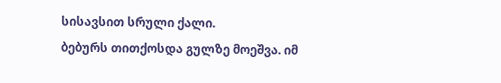სისავსით სრული ქალი.
ბებურს თითქოსდა გულზე მოეშვა. იმ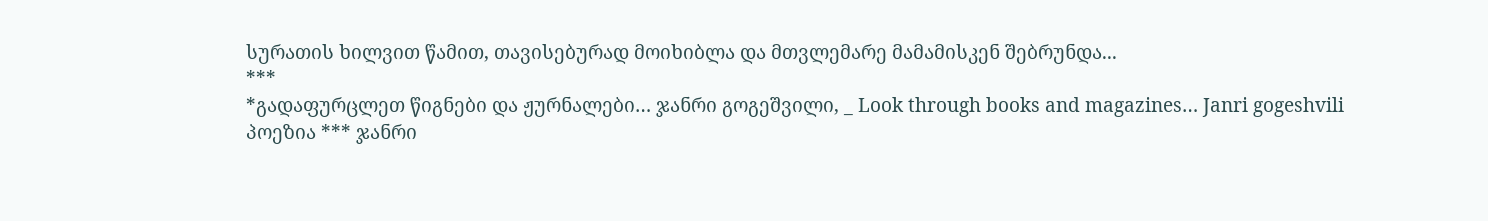სურათის ხილვით წამით, თავისებურად მოიხიბლა და მთვლემარე მამამისკენ შებრუნდა...
***
*გადაფურცლეთ წიგნები და ჟურნალები… ჯანრი გოგეშვილი, _ Look through books and magazines… Janri gogeshvili
პოეზია *** ჯანრი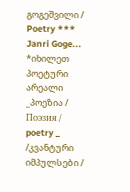გოგეშვილი / Poetry *** Janri Goge...
*იხილეთ პოეტური არეალი _პოეზია / Поэзия / poetry _ /კვანტური იმპულსები /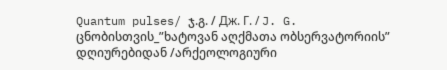Quantum pulses/ ჯ.გ. / Дж. Г. / J. G.
ცნობისთვის_”ხატოვან აღქმათა ობსერვატორიის” დღიურებიდან /არქეოლოგიური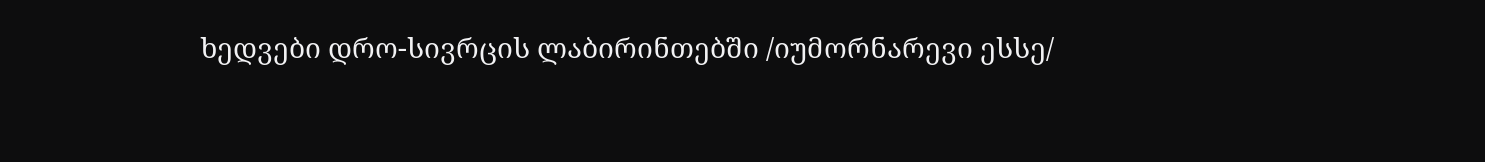ხედვები დრო-სივრცის ლაბირინთებში /იუმორნარევი ესსე/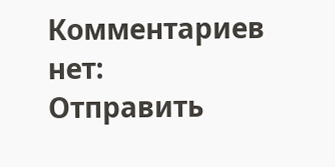Комментариев нет:
Отправить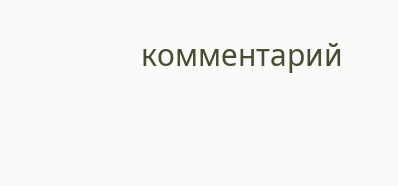комментарий